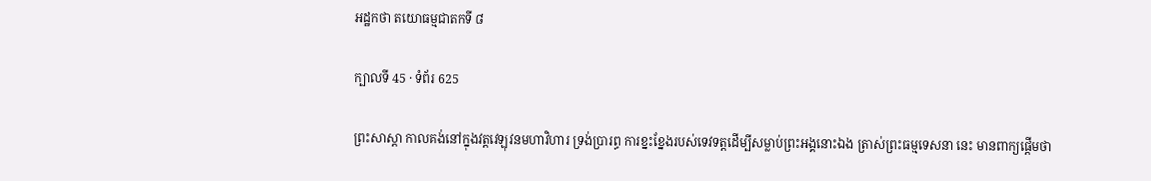អដ្ឋកថា តយោធម្មជាតកទី ៨

ក្បាលទី 45 · ទំព័រ 625

ព្រះសាស្តា កាលគង់នៅក្នុងវត្តវេឡុវនមហាវិហារ ទ្រង់ប្រារព្ធ ការខ្នះខ្នែងរបស់ទេវទត្តដើម្បីសម្លាប់ព្រះអង្គនោះឯង ត្រាស់ព្រះធម្មទេសនា នេះ មានពាក្យផ្តើមថា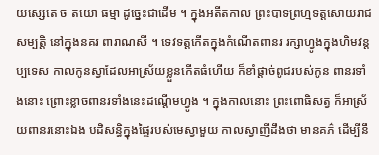យស្សេតេ ច តយោ ធម្មា ដូច្នេះជាដើម ។ ក្នុងអតីតកាល ព្រះបាទព្រហ្មទត្តសោយរាជសម្បត្តិ នៅក្នុងនគរ ពារាណសី ។ ទេវទត្តកើតក្នុងកំណើតពានរ រក្សាហ្វូងក្នុងហិមវន្តប្បទេស កាលកូនស្វាដែលអាស្រ័យខ្លួនកើតធំហើយ ក៏ខាំផ្តាច់ពូជរបស់កូន ពានរទាំងនោះ ព្រោះខ្លាចពានរទាំងនេះដណ្តើមហ្វូង ។ ក្នុងកាលនោះ ព្រះពោធិសត្វ ក៏អាស្រ័យពានរនោះឯង បដិសន្ធិក្នុងផ្ទៃរបស់មេស្វាមួយ កាលស្វាញីដឹងថា មានគភ៌ ដើម្បីនឹ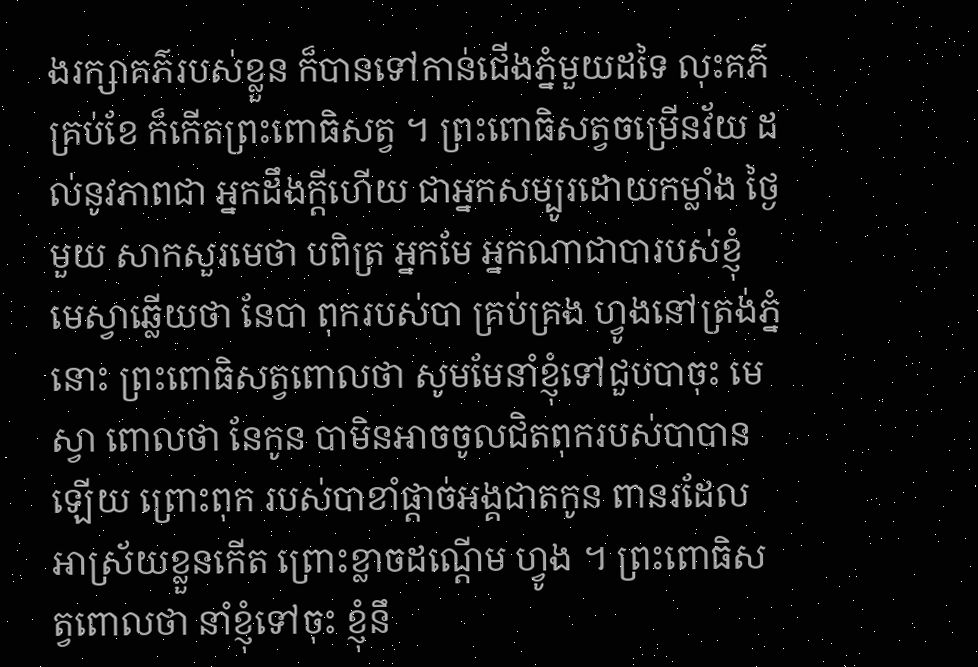ងរក្សាគភ៌របស់ខ្លួន ក៏បានទៅកាន់ជើងភ្នំមួយដទៃ លុះគភ៌ គ្រប់ខែ ក៏កើតព្រះពោធិសត្វ ។ ព្រះពោធិសត្វចម្រើនវ័យ ដល់នូវភាពជា អ្នកដឹងក្តីហើយ ជាអ្នកសម្បូរដោយកម្លាំង ថ្ងៃមួយ សាកសួរមេថា បពិត្រ អ្នកមែ អ្នកណាជាបារបស់ខ្ញុំ មេស្វាឆ្លើយថា នែបា ពុករបស់បា គ្រប់គ្រង ហ្វូងនៅត្រង់ភ្នំនោះ ព្រះពោធិសត្វពោលថា សូមមែនាំខ្ញុំទៅជួបបាចុះ មេស្វា ពោលថា នែកូន បាមិនអាចចូលជិតពុករបស់បាបានឡើយ ព្រោះពុក របស់បាខាំផ្តាច់អង្គជាតកូន ពានរដែលអាស្រ័យខ្លួនកើត ព្រោះខ្លាចដណ្តើម ហ្វូង ។ ព្រះពោធិសត្វពោលថា នាំខ្ញុំទៅចុះ ខ្ញុំនឹ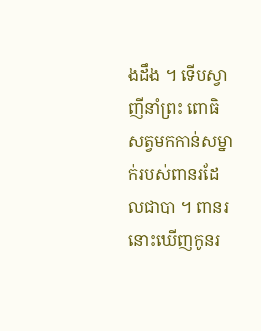ងដឹង ។ ទើបស្វាញីនាំព្រះ ពោធិសត្វមកកាន់សម្នាក់របស់ពានរដែលជាបា ។ ពានរនោះឃើញកូនរ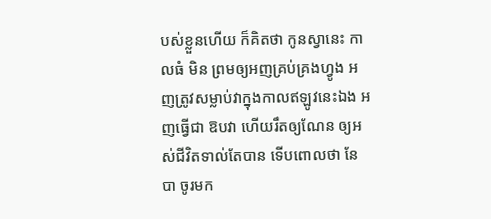បស់ខ្លួនហើយ ក៏គិតថា កូនស្វានេះ កាលធំ មិន ព្រមឲ្យអញគ្រប់គ្រងហ្វូង អញត្រូវសម្លាប់វាក្នុងកាលឥឡូវនេះឯង អញធ្វើជា ឱបវា ហើយរឹតឲ្យណែន ឲ្យអស់ជីវិតទាល់តែបាន ទើបពោលថា នែបា ចូរមក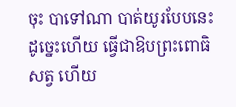ចុះ បាទៅណា បាត់យូរបែបនេះ ដូច្នេះហើយ ធ្វើជាឱបព្រះពោធិសត្វ ហើយ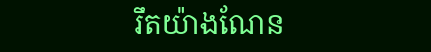រឹតយ៉ាងណែន